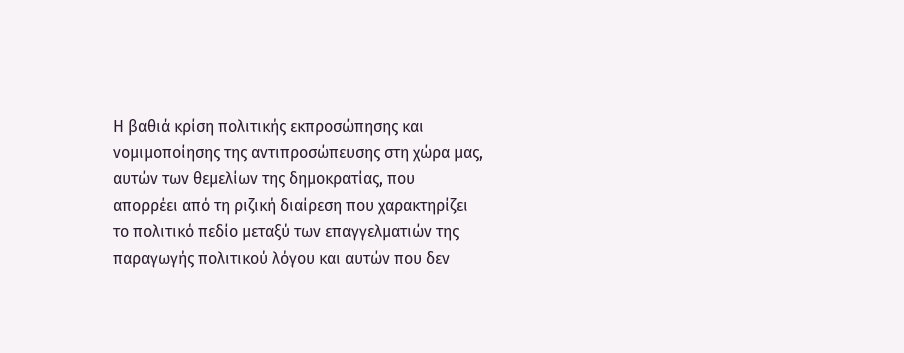Η βαθιά κρίση πολιτικής εκπροσώπησης και νομιμοποίησης της αντιπροσώπευσης στη χώρα μας, αυτών των θεμελίων της δημοκρατίας, που απορρέει από τη ριζική διαίρεση που χαρακτηρίζει το πολιτικό πεδίο μεταξύ των επαγγελματιών της παραγωγής πολιτικού λόγου και αυτών που δεν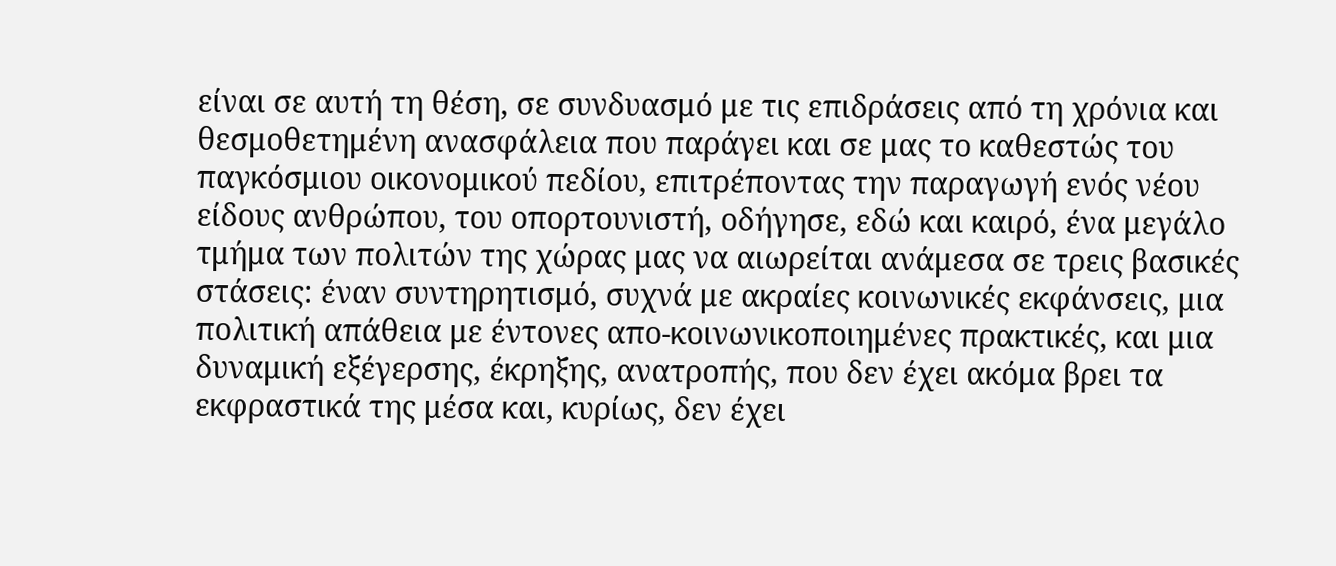είναι σε αυτή τη θέση, σε συνδυασμό με τις επιδράσεις από τη χρόνια και θεσμοθετημένη ανασφάλεια που παράγει και σε μας το καθεστώς του παγκόσμιου οικονομικού πεδίου, επιτρέποντας την παραγωγή ενός νέου είδους ανθρώπου, του οπορτουνιστή, οδήγησε, εδώ και καιρό, ένα μεγάλο τμήμα των πολιτών της χώρας μας να αιωρείται ανάμεσα σε τρεις βασικές στάσεις: έναν συντηρητισμό, συχνά με ακραίες κοινωνικές εκφάνσεις, μια πολιτική απάθεια με έντονες απο-κοινωνικοποιημένες πρακτικές, και μια δυναμική εξέγερσης, έκρηξης, ανατροπής, που δεν έχει ακόμα βρει τα εκφραστικά της μέσα και, κυρίως, δεν έχει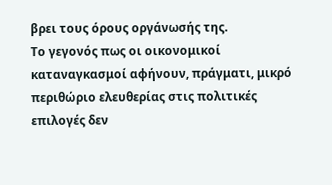βρει τους όρους οργάνωσής της.
Το γεγονός πως οι οικονομικοί καταναγκασμοί αφήνουν, πράγματι, μικρό περιθώριο ελευθερίας στις πολιτικές επιλογές δεν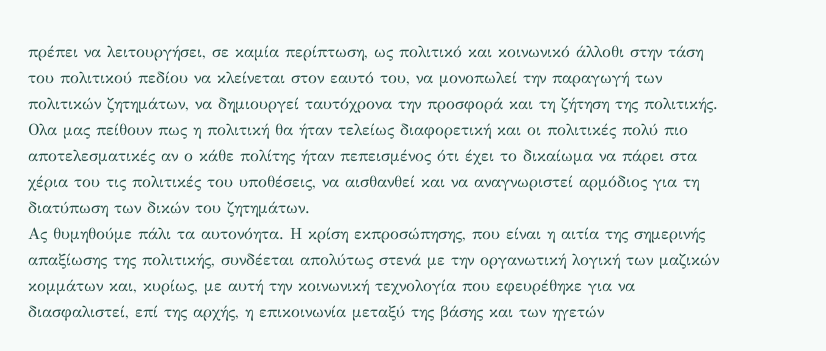πρέπει να λειτουργήσει, σε καμία περίπτωση, ως πολιτικό και κοινωνικό άλλοθι στην τάση του πολιτικού πεδίου να κλείνεται στον εαυτό του, να μονοπωλεί την παραγωγή των πολιτικών ζητημάτων, να δημιουργεί ταυτόχρονα την προσφορά και τη ζήτηση της πολιτικής. Ολα μας πείθουν πως η πολιτική θα ήταν τελείως διαφορετική και οι πολιτικές πολύ πιο αποτελεσματικές αν ο κάθε πολίτης ήταν πεπεισμένος ότι έχει το δικαίωμα να πάρει στα χέρια του τις πολιτικές του υποθέσεις, να αισθανθεί και να αναγνωριστεί αρμόδιος για τη διατύπωση των δικών του ζητημάτων.
Ας θυμηθούμε πάλι τα αυτονόητα. Η κρίση εκπροσώπησης, που είναι η αιτία της σημερινής απαξίωσης της πολιτικής, συνδέεται απολύτως στενά με την οργανωτική λογική των μαζικών κομμάτων και, κυρίως, με αυτή την κοινωνική τεχνολογία που εφευρέθηκε για να διασφαλιστεί, επί της αρχής, η επικοινωνία μεταξύ της βάσης και των ηγετών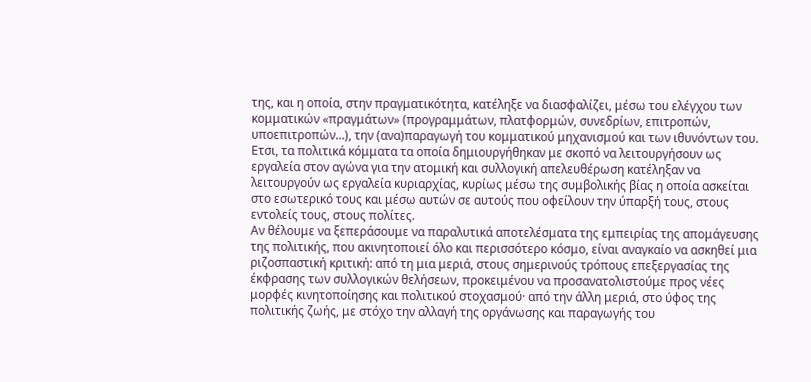της, και η οποία, στην πραγματικότητα, κατέληξε να διασφαλίζει, μέσω του ελέγχου των κομματικών «πραγμάτων» (προγραμμάτων, πλατφορμών, συνεδρίων, επιτροπών, υποεπιτροπών…), την (ανα)παραγωγή του κομματικού μηχανισμού και των ιθυνόντων του. Ετσι, τα πολιτικά κόμματα τα οποία δημιουργήθηκαν με σκοπό να λειτουργήσουν ως εργαλεία στον αγώνα για την ατομική και συλλογική απελευθέρωση κατέληξαν να λειτουργούν ως εργαλεία κυριαρχίας, κυρίως μέσω της συμβολικής βίας η οποία ασκείται στο εσωτερικό τους και μέσω αυτών σε αυτούς που οφείλουν την ύπαρξή τους, στους εντολείς τους, στους πολίτες.
Αν θέλουμε να ξεπεράσουμε να παραλυτικά αποτελέσματα της εμπειρίας της απομάγευσης της πολιτικής, που ακινητοποιεί όλο και περισσότερο κόσμο, είναι αναγκαίο να ασκηθεί μια ριζοσπαστική κριτική: από τη μια μεριά, στους σημερινούς τρόπους επεξεργασίας της έκφρασης των συλλογικών θελήσεων, προκειμένου να προσανατολιστούμε προς νέες μορφές κινητοποίησης και πολιτικού στοχασμού· από την άλλη μεριά, στο ύφος της πολιτικής ζωής, με στόχο την αλλαγή της οργάνωσης και παραγωγής του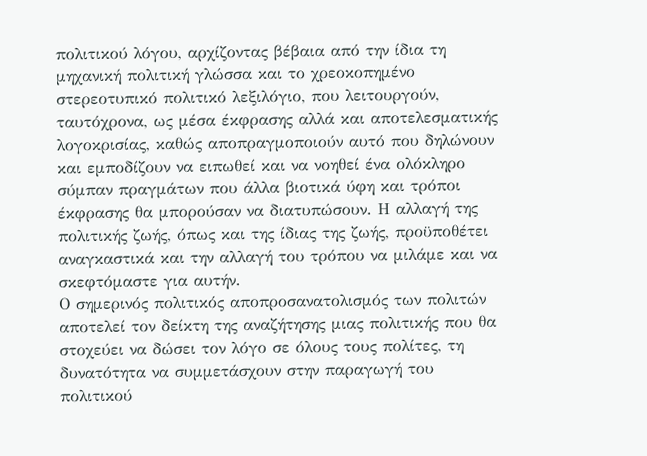πολιτικού λόγου, αρχίζοντας βέβαια από την ίδια τη μηχανική πολιτική γλώσσα και το χρεοκοπημένο στερεοτυπικό πολιτικό λεξιλόγιο, που λειτουργούν, ταυτόχρονα, ως μέσα έκφρασης αλλά και αποτελεσματικής λογοκρισίας, καθώς αποπραγμοποιούν αυτό που δηλώνουν και εμποδίζουν να ειπωθεί και να νοηθεί ένα ολόκληρο σύμπαν πραγμάτων που άλλα βιοτικά ύφη και τρόποι έκφρασης θα μπορούσαν να διατυπώσουν. Η αλλαγή της πολιτικής ζωής, όπως και της ίδιας της ζωής, προϋποθέτει αναγκαστικά και την αλλαγή του τρόπου να μιλάμε και να σκεφτόμαστε για αυτήν.
Ο σημερινός πολιτικός αποπροσανατολισμός των πολιτών αποτελεί τον δείκτη της αναζήτησης μιας πολιτικής που θα στοχεύει να δώσει τον λόγο σε όλους τους πολίτες, τη δυνατότητα να συμμετάσχουν στην παραγωγή του πολιτικού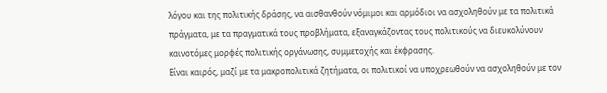λόγου και της πολιτικής δράσης, να αισθανθούν νόμιμοι και αρμόδιοι να ασχοληθούν με τα πολιτικά πράγματα, με τα πραγματικά τους προβλήματα, εξαναγκάζοντας τους πολιτικούς να διευκολύνουν καινοτόμες μορφές πολιτικής οργάνωσης, συμμετοχής και έκφρασης.
Είναι καιρός, μαζί με τα μακροπολιτικά ζητήματα, οι πολιτικοί να υποχρεωθούν να ασχοληθούν με τον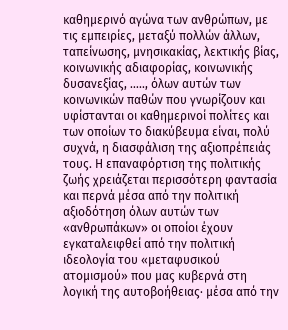καθημερινό αγώνα των ανθρώπων, με τις εμπειρίες, μεταξύ πολλών άλλων, ταπείνωσης, μνησικακίας, λεκτικής βίας, κοινωνικής αδιαφορίας, κοινωνικής δυσανεξίας, ….., όλων αυτών των κοινωνικών παθών που γνωρίζουν και υφίστανται οι καθημερινοί πολίτες και των οποίων το διακύβευμα είναι, πολύ συχνά, η διασφάλιση της αξιοπρέπειάς τους. Η επαναφόρτιση της πολιτικής ζωής χρειάζεται περισσότερη φαντασία και περνά μέσα από την πολιτική αξιοδότηση όλων αυτών των «ανθρωπάκων» οι οποίοι έχουν εγκαταλειφθεί από την πολιτική ιδεολογία του «μεταφυσικού ατομισμού» που μας κυβερνά στη λογική της αυτοβοήθειας· μέσα από την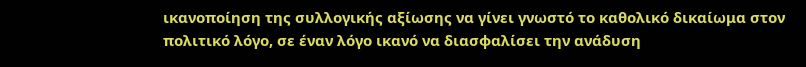ικανοποίηση της συλλογικής αξίωσης να γίνει γνωστό το καθολικό δικαίωμα στον πολιτικό λόγο, σε έναν λόγο ικανό να διασφαλίσει την ανάδυση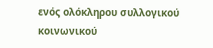ενός ολόκληρου συλλογικού κοινωνικού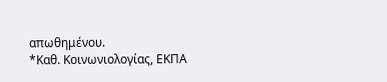απωθημένου.
*Καθ. Κοινωνιολογίας, ΕΚΠΑ